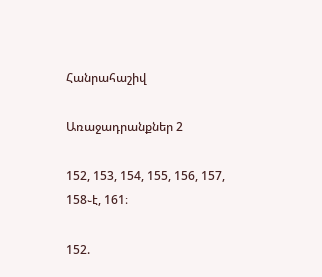Հանրահաշիվ

Առաջադրանքներ 2

152, 153, 154, 155, 156, 157, 158֊է, 161։

152.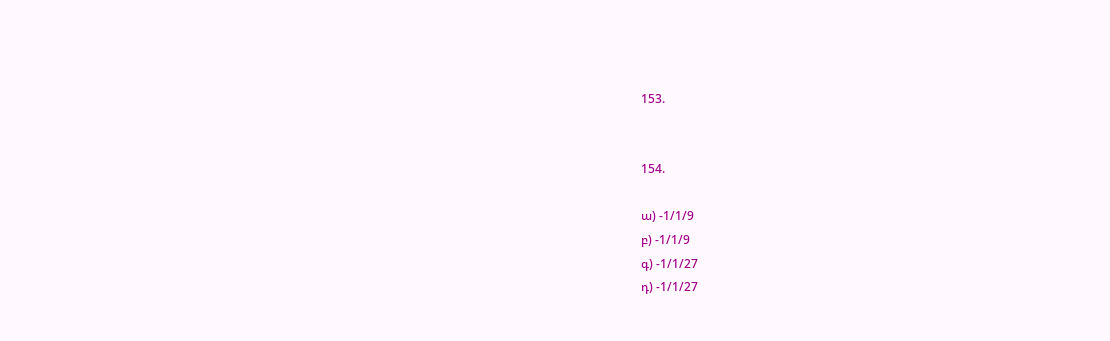153.


154.

ա) -1/1/9
բ) -1/1/9
գ) -1/1/27
դ) -1/1/27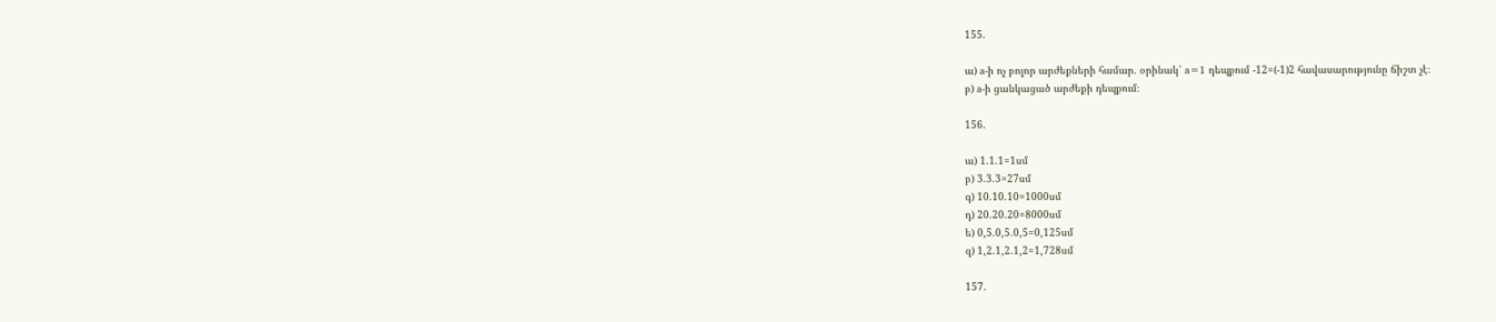155.

ա) a-ի ոչ բոլոր արժեքների համար․ օրինակ՝ a=1 դեպքում -12=(-1)2 հավասարությունը ճիշտ չէ։
բ) a-ի ցանկացած արժեքի դեպքում։

156.

ա) 1.1.1=1սմ
բ) 3.3.3=27սմ
գ) 10.10.10=1000սմ
դ) 20.20.20=8000սմ
ե) 0,5.0,5.0,5=0,125սմ
զ) 1,2.1,2.1,2=1,728սմ

157.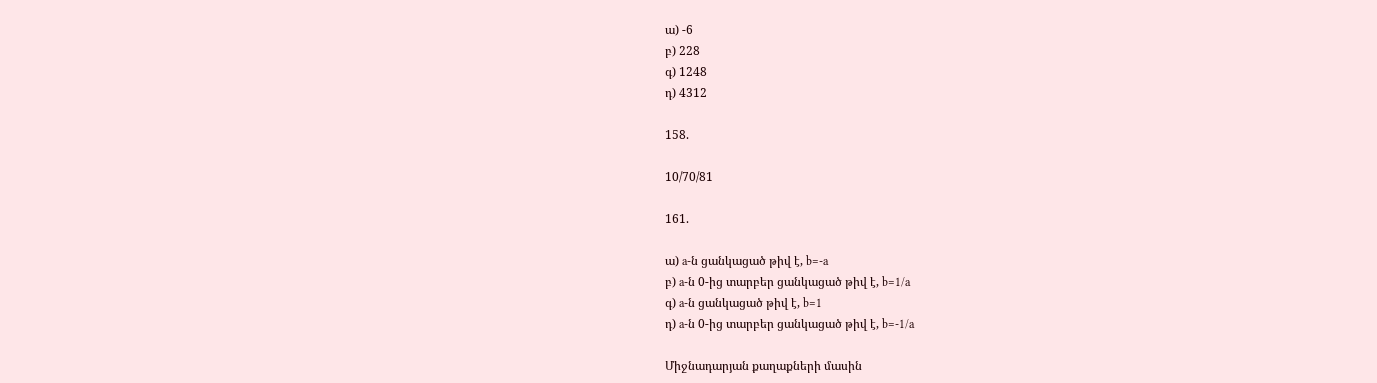ա) -6
բ) 228
գ) 1248
դ) 4312

158.

10/70/81

161.

ա) a-ն ցանկացած թիվ է, b=-a
բ) a-ն 0-ից տարբեր ցանկացած թիվ է, b=1/a
գ) a-ն ցանկացած թիվ է, b=1
դ) a-ն 0-ից տարբեր ցանկացած թիվ է, b=-1/a

Միջնադարյան քաղաքների մասին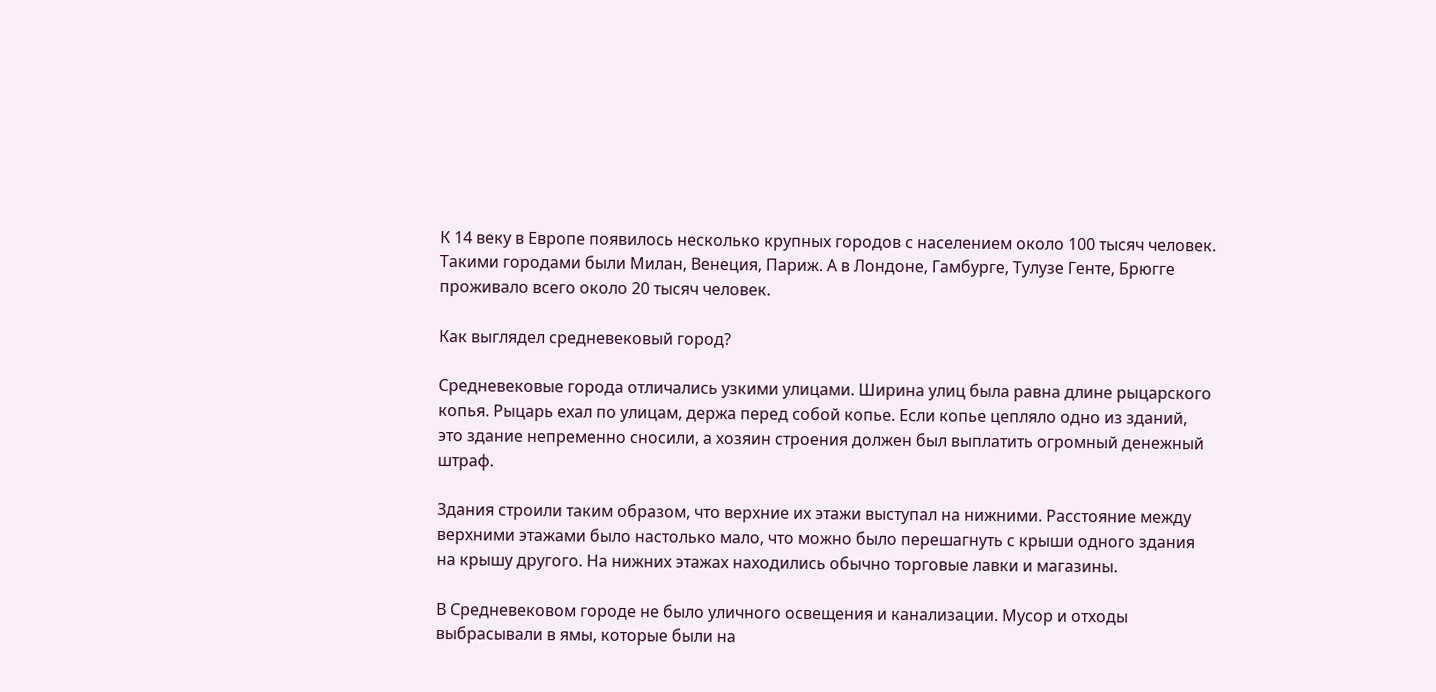К 14 веку в Европе появилось несколько крупных городов с населением около 100 тысяч человек. Такими городами были Милан, Венеция, Париж. А в Лондоне, Гамбурге, Тулузе Генте, Брюгге проживало всего около 20 тысяч человек.

Как выглядел средневековый город?

Средневековые города отличались узкими улицами. Ширина улиц была равна длине рыцарского копья. Рыцарь ехал по улицам, держа перед собой копье. Если копье цепляло одно из зданий, это здание непременно сносили, а хозяин строения должен был выплатить огромный денежный штраф.

Здания строили таким образом, что верхние их этажи выступал на нижними. Расстояние между верхними этажами было настолько мало, что можно было перешагнуть с крыши одного здания на крышу другого. На нижних этажах находились обычно торговые лавки и магазины.

В Средневековом городе не было уличного освещения и канализации. Мусор и отходы выбрасывали в ямы, которые были на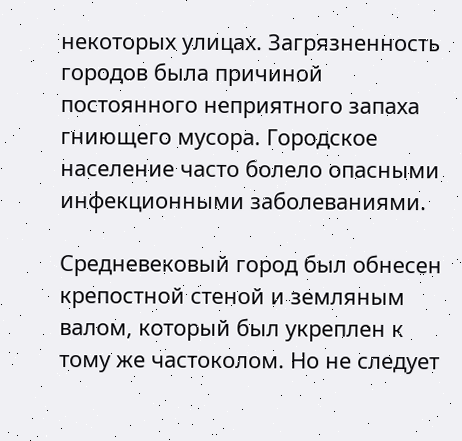некоторых улицах. Загрязненность городов была причиной постоянного неприятного запаха гниющего мусора. Городское население часто болело опасными инфекционными заболеваниями.

Средневековый город был обнесен крепостной стеной и земляным валом, который был укреплен к тому же частоколом. Но не следует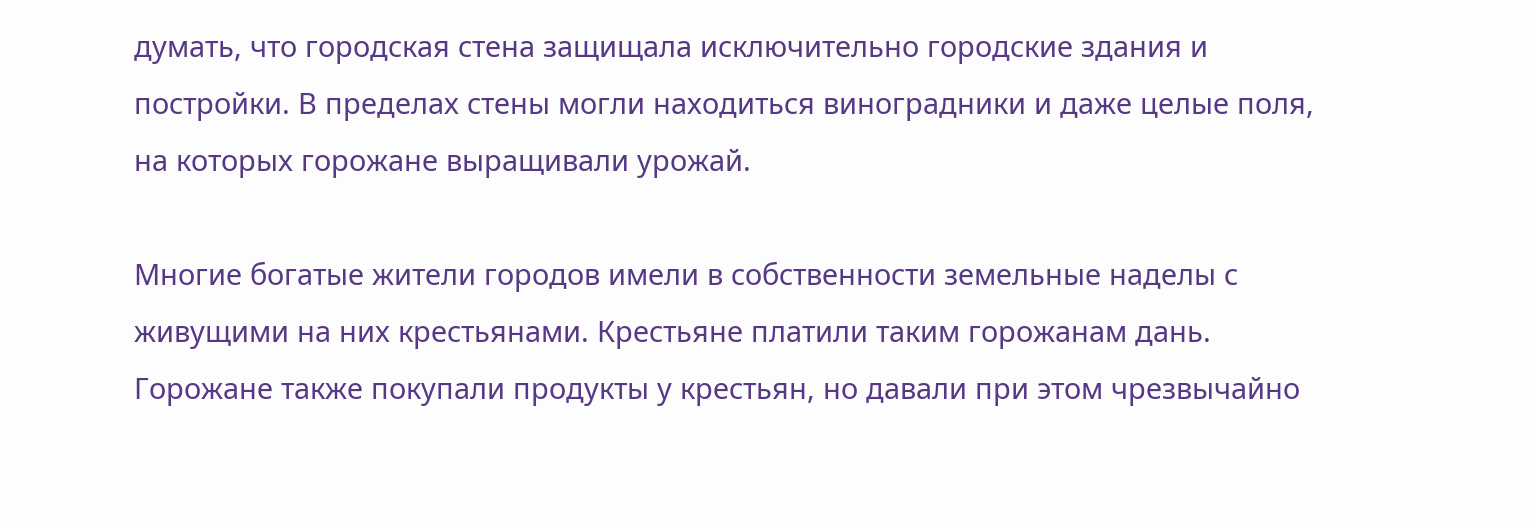думать, что городская стена защищала исключительно городские здания и постройки. В пределах стены могли находиться виноградники и даже целые поля, на которых горожане выращивали урожай.

Многие богатые жители городов имели в собственности земельные наделы с живущими на них крестьянами. Крестьяне платили таким горожанам дань. Горожане также покупали продукты у крестьян, но давали при этом чрезвычайно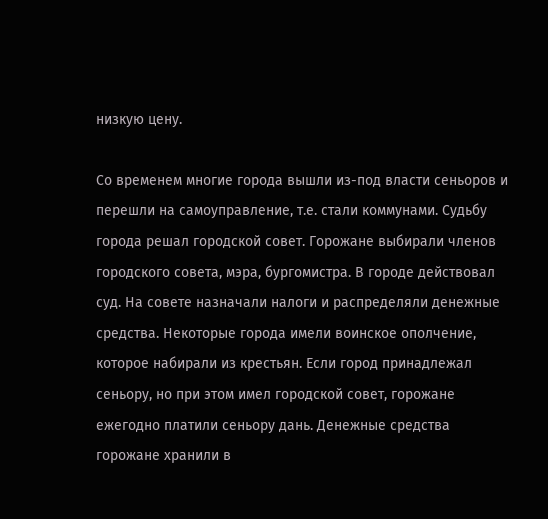низкую цену.

Со временем многие города вышли из-под власти сеньоров и перешли на самоуправление, т.е. стали коммунами. Судьбу города решал городской совет. Горожане выбирали членов городского совета, мэра, бургомистра. В городе действовал суд. На совете назначали налоги и распределяли денежные средства. Некоторые города имели воинское ополчение, которое набирали из крестьян. Если город принадлежал сеньору, но при этом имел городской совет, горожане ежегодно платили сеньору дань. Денежные средства горожане хранили в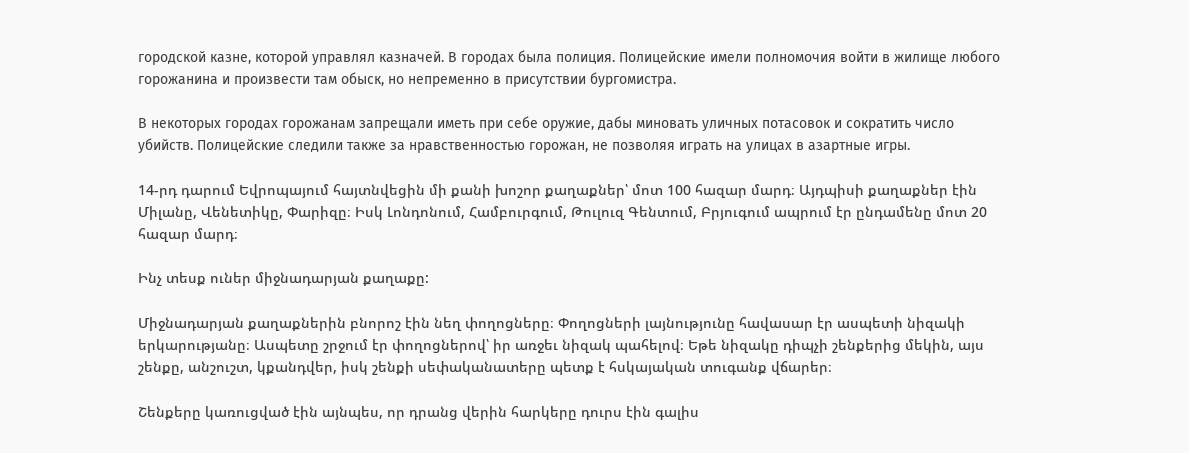городской казне, которой управлял казначей. В городах была полиция. Полицейские имели полномочия войти в жилище любого горожанина и произвести там обыск, но непременно в присутствии бургомистра.

В некоторых городах горожанам запрещали иметь при себе оружие, дабы миновать уличных потасовок и сократить число убийств. Полицейские следили также за нравственностью горожан, не позволяя играть на улицах в азартные игры.

14-րդ դարում Եվրոպայում հայտնվեցին մի քանի խոշոր քաղաքներ՝ մոտ 100 հազար մարդ։ Այդպիսի քաղաքներ էին Միլանը, Վենետիկը, Փարիզը։ Իսկ Լոնդոնում, Համբուրգում, Թուլուզ Գենտում, Բրյուգում ապրում էր ընդամենը մոտ 20 հազար մարդ։

Ինչ տեսք ուներ միջնադարյան քաղաքը:

Միջնադարյան քաղաքներին բնորոշ էին նեղ փողոցները։ Փողոցների լայնությունը հավասար էր ասպետի նիզակի երկարությանը։ Ասպետը շրջում էր փողոցներով՝ իր առջեւ նիզակ պահելով։ Եթե նիզակը դիպչի շենքերից մեկին, այս շենքը, անշուշտ, կքանդվեր, իսկ շենքի սեփականատերը պետք է հսկայական տուգանք վճարեր։

Շենքերը կառուցված էին այնպես, որ դրանց վերին հարկերը դուրս էին գալիս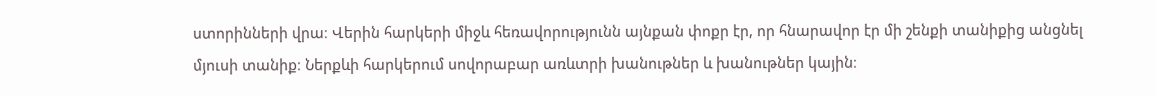ստորինների վրա։ Վերին հարկերի միջև հեռավորությունն այնքան փոքր էր, որ հնարավոր էր մի շենքի տանիքից անցնել մյուսի տանիք։ Ներքևի հարկերում սովորաբար առևտրի խանութներ և խանութներ կային։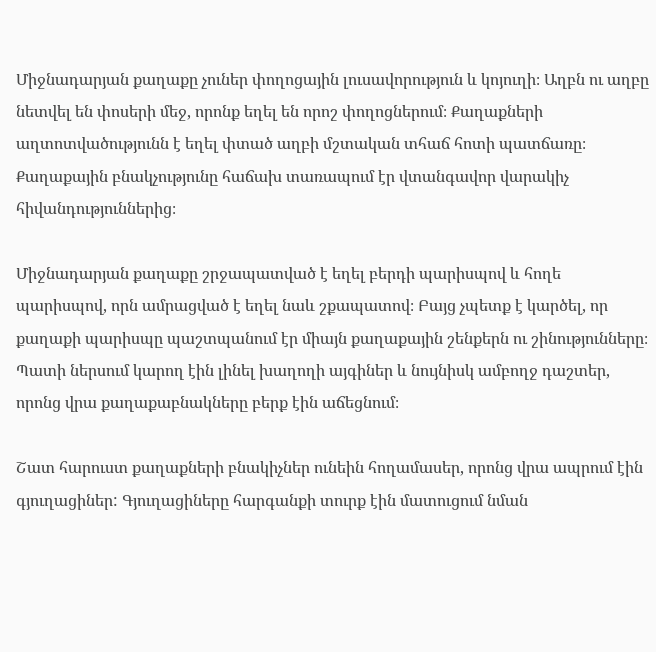Միջնադարյան քաղաքը չուներ փողոցային լուսավորություն և կոյուղի։ Աղբն ու աղբը նետվել են փոսերի մեջ, որոնք եղել են որոշ փողոցներում։ Քաղաքների աղտոտվածությունն է եղել փտած աղբի մշտական տհաճ հոտի պատճառը։ Քաղաքային բնակչությունը հաճախ տառապում էր վտանգավոր վարակիչ հիվանդություններից։

Միջնադարյան քաղաքը շրջապատված է եղել բերդի պարիսպով և հողե պարիսպով, որն ամրացված է եղել նաև շքապատով։ Բայց չպետք է կարծել, որ քաղաքի պարիսպը պաշտպանում էր միայն քաղաքային շենքերն ու շինությունները։ Պատի ներսում կարող էին լինել խաղողի այգիներ և նույնիսկ ամբողջ դաշտեր, որոնց վրա քաղաքաբնակները բերք էին աճեցնում։

Շատ հարուստ քաղաքների բնակիչներ ունեին հողամասեր, որոնց վրա ապրում էին գյուղացիներ: Գյուղացիները հարգանքի տուրք էին մատուցում նման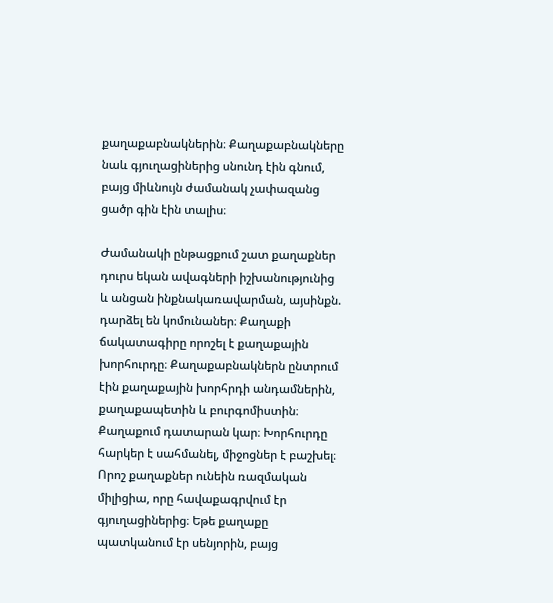քաղաքաբնակներին։ Քաղաքաբնակները նաև գյուղացիներից սնունդ էին գնում, բայց միևնույն ժամանակ չափազանց ցածր գին էին տալիս։

Ժամանակի ընթացքում շատ քաղաքներ դուրս եկան ավագների իշխանությունից և անցան ինքնակառավարման, այսինքն. դարձել են կոմունաներ։ Քաղաքի ճակատագիրը որոշել է քաղաքային խորհուրդը։ Քաղաքաբնակներն ընտրում էին քաղաքային խորհրդի անդամներին, քաղաքապետին և բուրգոմիստին։ Քաղաքում դատարան կար։ Խորհուրդը հարկեր է սահմանել, միջոցներ է բաշխել։ Որոշ քաղաքներ ունեին ռազմական միլիցիա, որը հավաքագրվում էր գյուղացիներից։ Եթե քաղաքը պատկանում էր սենյորին, բայց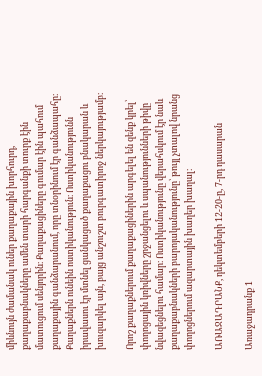միևնույն ժամանակ ուներ քաղաքային խորհուրդ, քաղաքաբնակները ամեն տարի հարգանքի տուրք էին մատուցում սենյորին։ Քաղաքացիները գումար էին պահում քաղաքային գանձարանում, որը տնօրինում էր գանձապահը։ Քաղաքներն ունեին ոստիկանություն։ Ոստիկանությունն իրավասու էր մտնել ցանկացած քաղաքացու բնակարան և խուզարկել այն, բայց անշուշտ բուրգատիրոջ ներկայությամբ։

Որոշ քաղաքներում քաղաքացիներին արգելել են զենք կրել՝ փողոցային կռիվները շրջանցելու և սպանությունների թիվը նվազեցնելու համար։ Ոստիկանությունը վերահսկում էր նաև քաղաքաբնակների բարոյականությունը՝ թույլ չտալով նրանց փողոցներում ազարտային խաղեր խաղալ։

ԱՌԱՋԱԴՐԱՆՔ, դեկտեմբերի 12-20-ը, 7-րդ դասարան

Առաջադրանք 1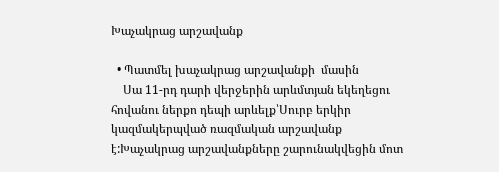Խաչակրաց արշավանք

  • Պատմել խաչակրաց արշավանքի  մասին
    Սա 11-րդ դարի վերջերին արևմտյան եկեղեցու հովանու ներքո դեպի արևելք՝Սուրբ երկիր կազմակերպված ռազմական արշավանք է:Խաչակրաց արշավանքները շարունակվեցին մոտ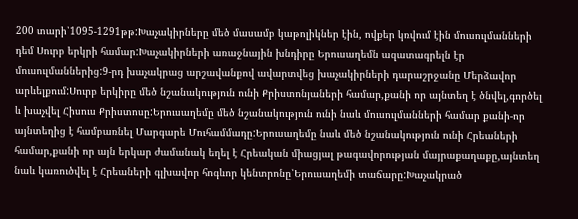200 տարի՝1095-1291թթ:Խաչակիրները մեծ մասամբ կաթոլիկներ էին, ովքեր կռվում էին մուսուլմանների դեմ Սուրբ երկրի համար:Խաչակիրների առաջնային խնդիրը Երուսաղեմն ազատագրելն էր մուսուլմաններից:9-րդ խաչակրաց արշավանքով ավարտվեց խաչակիրների դարաշրջանը Մերձավոր արևելքում:Սուրբ երկիրը մեծ նշանակություն ունի Քրիստոնյաների համար,քանի որ այնտեղ է ծնվել,գործել և խաչվել Հիսուս Քրիստոսը:Երուսաղեմը մեծ նշանակություն ունի նաև մուսուլմանների համար քանի-որ այնտեղից է համբառնել Մարգարե Մուհամմադը:Երուսաղեմը նաև մեծ նշանակություն ունի Հրեաների համար,քանի որ այն երկար ժամանակ եղել է Հրեական միացյալ թագավորության մայրաքաղաքը,այնտեղ նաև կառուծվել է Հրեաների գլխավոր հոգևոր կենտրոնը՝Երուսաղեմի տաճարը:Խաչակրած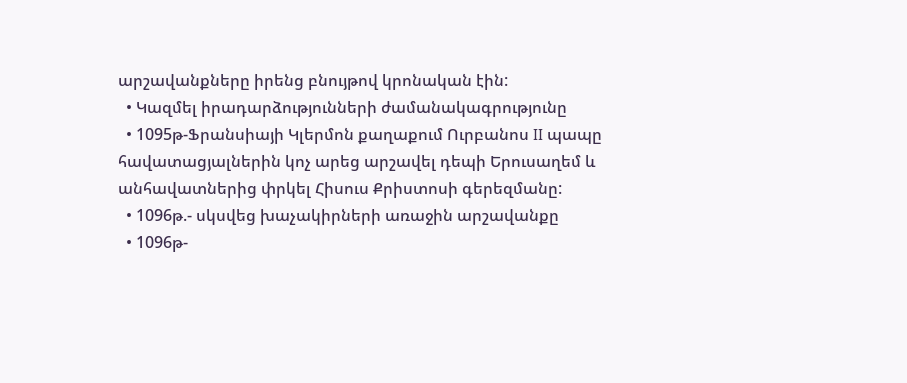արշավանքները իրենց բնույթով կրոնական էին:
  • Կազմել իրադարձությունների ժամանակագրությունը
  • 1095թ-Ֆրանսիայի Կլերմոն քաղաքում Ուրբանոս II պապը հավատացյալներին կոչ արեց արշավել դեպի Երուսաղեմ և անհավատներից փրկել Հիսուս Քրիստոսի գերեզմանը:
  • 1096թ.- սկսվեց խաչակիրների առաջին արշավանքը
  • 1096թ-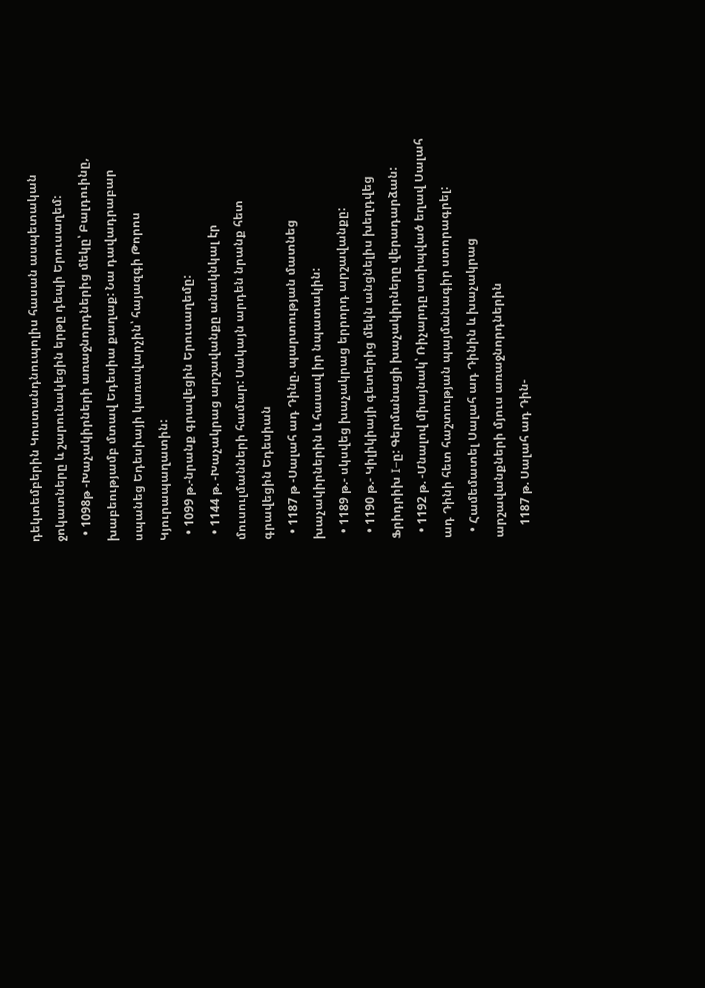դեկտեմբերին Կոստանդնուպոլիս հասան ասպետական ջոկատները և շարունակեցին երթը դեպի Երուսաղեմ:
  • 1098թ -Խաչակիրների առաջնորդներից մեկը՝ Բալդուինը, խաբեությամբ մտավ Եդեսիա քաղաք: Նա դավադրաբար սպանեց Եդեսիայի կառավարչին՝ հայազգի Թորոս Կյուրապաղատին:
  • 1099 թ.-նրանք գրավեցին Երուսաղեմը:
  • 1144 թ. -Խաչակրաց արշավանքը անակնկալ էր մուսուլմանների համար: Սակայն արդեն նրանք հետ գրավեցին Եդեսիան
  • 1187 թ -Սալահ ադ Դինը. պարտության մատնեց խաչակիրներին և հասավ իր նպատակին:
  • 1189 թ.- սկսվեց խաչակրաց երրորդ արշավանքը:
  • 1190 թ.- Կիլիկիայի գետերից մեկն անցնելիս խեղդվեց Ֆրիդրիխ I–ը: Գերմանացի խաչակիրները վերադարձան:
  • 1192 թ. -Մնալով միայնակ՝ Ռիչարդը ստիպված եղավ Սալահ ադ Դինի հետ հաշտության պայմանագիր ստորագրել:
  • Համեմատել Սալահ ադ Դինին և խաչակրաց արշավանքների մյուս առաջնորդներին
    1187 թ. Սալահ ադ Դին-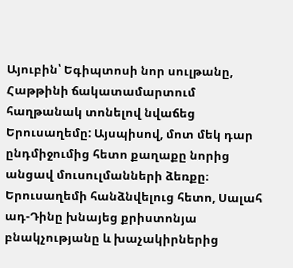Այուբին՝ Եգիպտոսի նոր սուլթանը, Հաթթինի ճակատամարտում հաղթանակ տոնելով նվաճեց Երուսաղեմը: Այսպիսով, մոտ մեկ դար ընդմիջումից հետո քաղաքը նորից անցավ մուսուլմանների ձեռքը։ Երուսաղեմի հանձնվելուց հետո, Սալահ ադ-Դինը խնայեց քրիստոնյա բնակչությանը և խաչակիրներից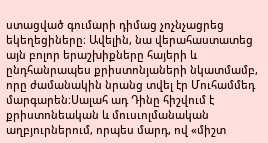ստացված գումարի դիմաց չոչնչացրեց եկեղեցիները։ Ավելին, նա վերահաստատեց այն բոլոր երաշխիքները հայերի և ընդհանրապես քրիստոնյաների նկատմամբ, որը ժամանակին նրանց տվել էր Մուհամմեդ մարգարեն։Սալահ ադ Դինը հիշվում է քրիստոնեական և մուսւոլմանական աղբյուրներում, որպես մարդ, ով «միշտ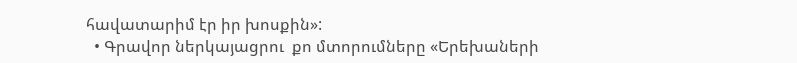հավատարիմ էր իր խոսքին»:
  • Գրավոր ներկայացրու  քո մտորումները «Երեխաների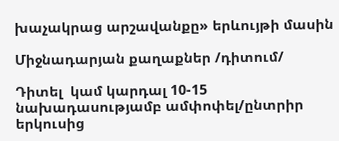խաչակրաց արշավանքը» երևույթի մասին

Միջնադարյան քաղաքներ /դիտում/

Դիտել  կամ կարդալ 10-15 նախադասությամբ ամփոփել/ընտրիր երկուսից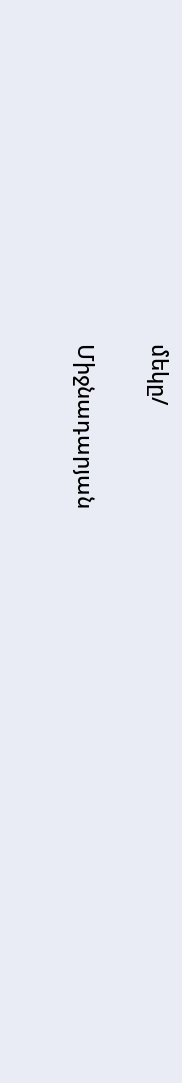մեկը/

Միջնադարյան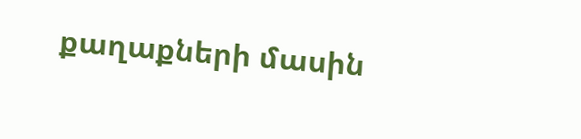քաղաքների մասին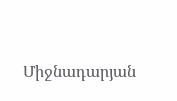Միջնադարյան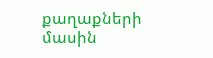քաղաքների մասին